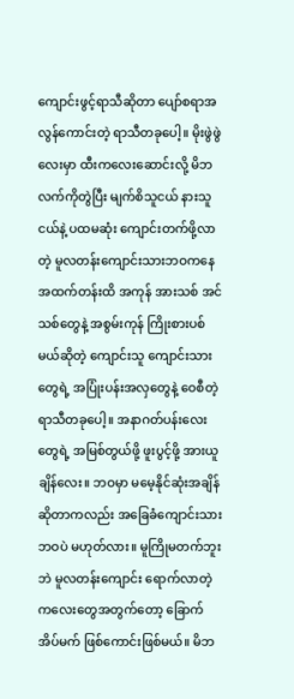ကျောင်းဖွင့်ရာသီဆိုတာ ပျော်စရာအလွန်ကောင်းတဲ့ ရာသီတခုပေါ့။ မိုးဖွဲဖွဲလေးမှာ ထီးကလေးဆောင်းလို့ မိဘလက်ကိုတွဲပြီး မျက်စိသူငယ် နားသူငယ်နဲ့ ပထမဆုံး ကျောင်းတက်ဖို့လာတဲ့ မူလတန်းကျောင်းသားဘဝကနေ အထက်တန်းထိ အကုန် အားသစ် အင်သစ်တွေနဲ့ အစွမ်းကုန် ကြိုးစားပစ်မယ်ဆိုတဲ့ ကျောင်းသူ ကျောင်းသားတွေရဲ့ အပြုံးပန်းအလှတွေနဲ့ ဝေစီတဲ့ ရာသီတခုပေါ့။ အနာဂတ်ပန်းလေးတွေရဲ့ အမြစ်တွယ်ဖို့ ဖူးပွင့်ဖို့ အားယူချိန်လေး။ ဘဝမှာ မမေ့နိုင်ဆုံးအချိန် ဆိုတာကလည်း အခြေခံကျောင်းသားဘဝပဲ မဟုတ်လား။ မူကြိုမတက်ဘူးဘဲ မူလတန်းကျောင်း ရောက်လာတဲ့ ကလေးတွေအတွက်တော့ ခြောက်အိပ်မက် ဖြစ်ကောင်းဖြစ်မယ်။ မိဘ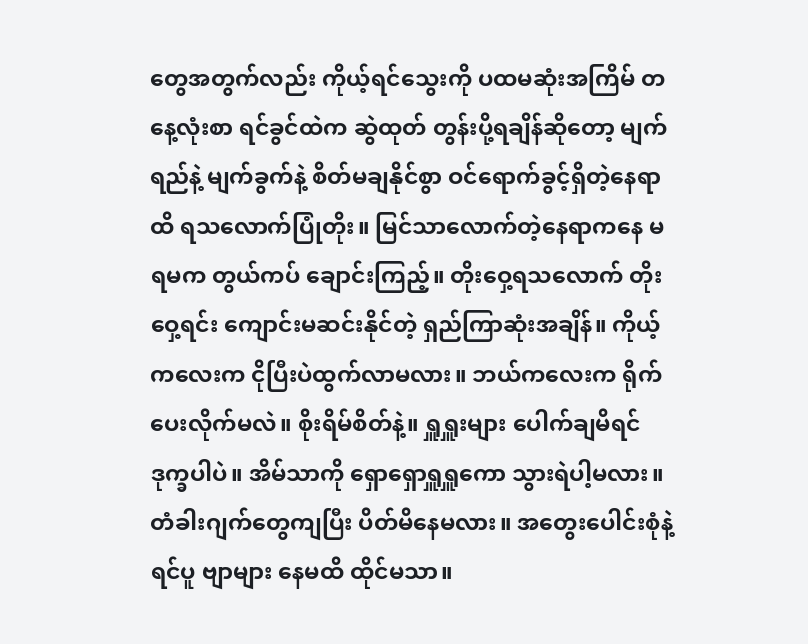တွေအတွက်လည်း ကိုယ့်ရင်သွေးကို ပထမဆုံးအကြိမ် တနေ့လုံးစာ ရင်ခွင်ထဲက ဆွဲထုတ် တွန်းပို့ရချိန်ဆိုတော့ မျက်ရည်နဲ့ မျက်ခွက်နဲ့ စိတ်မချနိုင်စွာ ဝင်ရောက်ခွင့်ရှိတဲ့နေရာထိ ရသလောက်ပြုံတိုး။ မြင်သာလောက်တဲ့နေရာကနေ မရမက တွယ်ကပ် ချောင်းကြည့်။ တိုးဝှေ့ရသလောက် တိုးဝှေ့ရင်း ကျောင်းမဆင်းနိုင်တဲ့ ရှည်ကြာဆုံးအချိန်။ ကိုယ့်ကလေးက ငိုပြီးပဲထွက်လာမလား။ ဘယ်ကလေးက ရိုက်ပေးလိုက်မလဲ။ စိုးရိမ်စိတ်နဲ့။ ရှူရှူးများ ပေါက်ချမိရင် ဒုက္ခပါပဲ။ အိမ်သာကို ရှောရှောရှူရှူကော သွားရဲပါ့မလား။ တံခါးဂျက်တွေကျပြီး ပိတ်မိနေမလား။ အတွေးပေါင်းစုံနဲ့ ရင်ပူ ဗျာများ နေမထိ ထိုင်မသာ။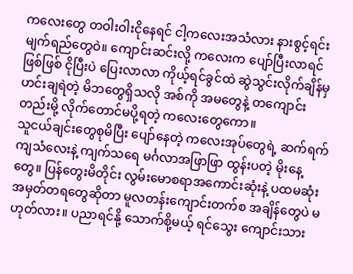ကလေးတွေ တဝါးဝါးငိုနေရင် ငါ့ကလေးအသံလား နားစွင့်ရင်း မျက်ရည်တွေဝဲ။ ကျောင်းဆင်းလို့ ကလေးက ပျော်ပြီးလာရင်ဖြစ်ဖြစ် ငိုပြီးပဲ ပြေးလာလာ ကိုယ့်ရင်ခွင်ထဲ ဆွဲသွင်းလိုက်ချိန်မှ ဟင်းချရဲတဲ့ မိဘတွေရှိသလို အစ်ကို အမတွေနဲ့ တကျောင်းတည်းမို့ လိုက်တောင်မပို့ရတဲ့ ကလေးတွေကော။
သူငယ်ချင်းတွေစုမိပြီး ပျော်နေတဲ့ ကလေးအုပ်တွေရဲ့ ဆက်ရက်ကျသံလေးနဲ့ ကျက်သရေ မင်္ဂလာအဖြာဖြာ ထွန်းပတဲ့ မိုးနေ့တွေ။ ပြန်တွေးမိတိုင်း လွမ်းမောစရာအကောင်းဆုံးနဲ့ ပထမဆုံး အမှတ်တရတွေဆိုတာ မူလတန်းကျောင်းတက်စ အချိန်တွေပဲ မဟုတ်လား။ ပညာရင်နို့ သောက်စို့မယ့် ရင်သွေး ကျောင်းသား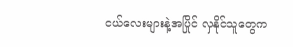ငယ်လေးများနဲ့အပြိုင် လှနိုင်သူတွေက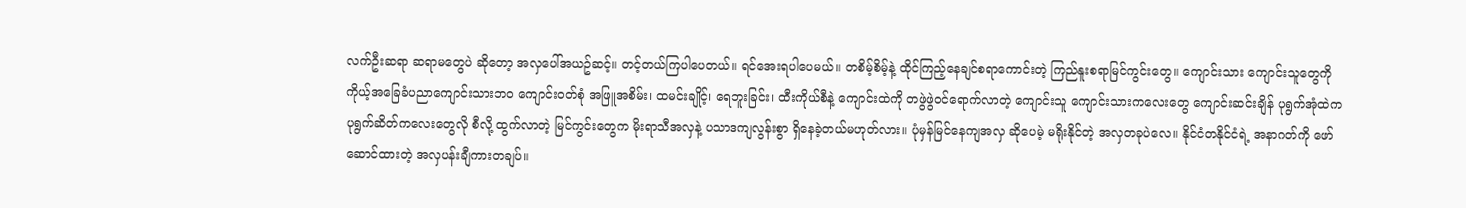လက်ဦးဆရာ ဆရာမတွေပဲ ဆိုတော့ အလှပေါ်အယဥ်ဆင့်။ တင့်တယ်ကြပါပေတယ်။ ရင်အေးရပါပေမယ်။ တစိမ့်စိမ့်နဲ့ ထိုင်ကြည့်နေချင်စရာကောင်းတဲ့ ကြည်နူးစရာမြင်ကွင်းတွေ။ ကျောင်းသား ကျောင်းသူတွေကို ကိုယ့်အခြေခံပညာကျောင်းသားဘဝ ကျောင်းဝတ်စုံ အဖြူအစိမ်း၊ ထမင်းချိုင့်၊ ရေဘူးခြင်း၊ ထီးကိုယ်စီနဲ့ ကျောင်းထဲကို တဖွဲဖွဲဝင်ရောက်လာတဲ့ ကျောင်းသူ ကျောင်းသားကလေးတွေ ကျောင်းဆင်းချိန် ပုရွက်အုံထဲက ပုရွက်ဆိတ်ကလေးတွေလို စီလို့ ထွက်လာတဲ့ မြင်ကွင်းတွေက မိုးရာသီအလှနဲ့ ပသာဒကျလွန်းစွာ ရှိနေခဲ့တယ်မဟုတ်လား။ ပုံမှန်မြင်နေကျအလှ ဆိုပေမဲ့ မရိုးနိုင်တဲ့ အလှတခုပဲလေ။ နိုင်ငံတနိုင်ငံရဲ့ အနာဂတ်ကို ဖော်ဆောင်ထားတဲ့ အလှပန်းချီကားတချပ်။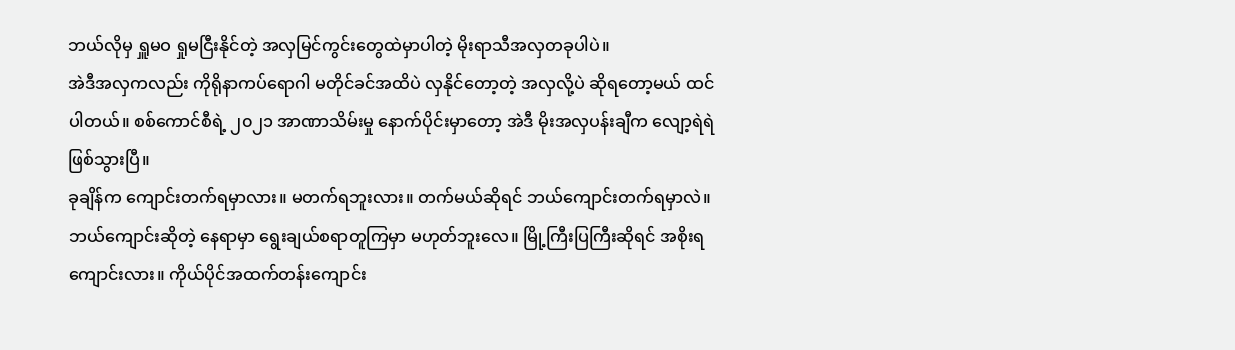ဘယ်လိုမှ ရှူမဝ ရှုမငြီးနိုင်တဲ့ အလှမြင်ကွင်းတွေထဲမှာပါတဲ့ မိုးရာသီအလှတခုပါပဲ။
အဲဒီအလှကလည်း ကိုရိုနာကပ်ရောဂါ မတိုင်ခင်အထိပဲ လှနိုင်တော့တဲ့ အလှလို့ပဲ ဆိုရတော့မယ် ထင်ပါတယ်။ စစ်ကောင်စီရဲ့ ၂၀၂၁ အာဏာသိမ်းမှု နောက်ပိုင်းမှာတော့ အဲဒီ မိုးအလှပန်းချီက လျော့ရဲရဲ ဖြစ်သွားပြီ။
ခုချိန်က ကျောင်းတက်ရမှာလား။ မတက်ရဘူးလား။ တက်မယ်ဆိုရင် ဘယ်ကျောင်းတက်ရမှာလဲ။ ဘယ်ကျောင်းဆိုတဲ့ နေရာမှာ ရွေးချယ်စရာတူကြမှာ မဟုတ်ဘူးလေ။ မြို့ကြီးပြကြီးဆိုရင် အစိုးရကျောင်းလား။ ကိုယ်ပိုင်အထက်တန်းကျောင်း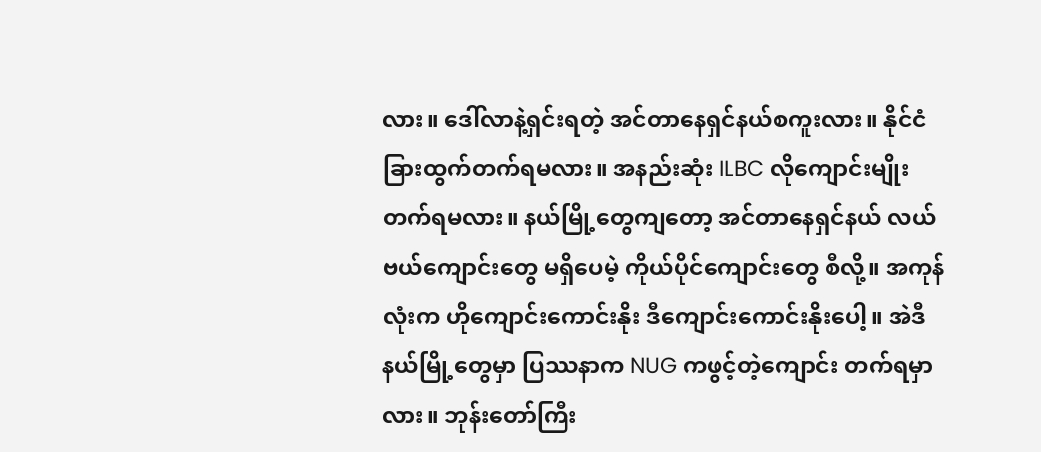လား။ ဒေါ်လာနဲ့ရှင်းရတဲ့ အင်တာနေရှင်နယ်စကူးလား။ နိုင်ငံခြားထွက်တက်ရမလား။ အနည်းဆုံး ILBC လိုကျောင်းမျိုး တက်ရမလား။ နယ်မြို့တွေကျတော့ အင်တာနေရှင်နယ် လယ်ဗယ်ကျောင်းတွေ မရှိပေမဲ့ ကိုယ်ပိုင်ကျောင်းတွေ စီလို့။ အကုန်လုံးက ဟိုကျောင်းကောင်းနိုး ဒီကျောင်းကောင်းနိုးပေါ့။ အဲဒီနယ်မြို့တွေမှာ ပြဿနာက NUG ကဖွင့်တဲ့ကျောင်း တက်ရမှာလား။ ဘုန်းတော်ကြီး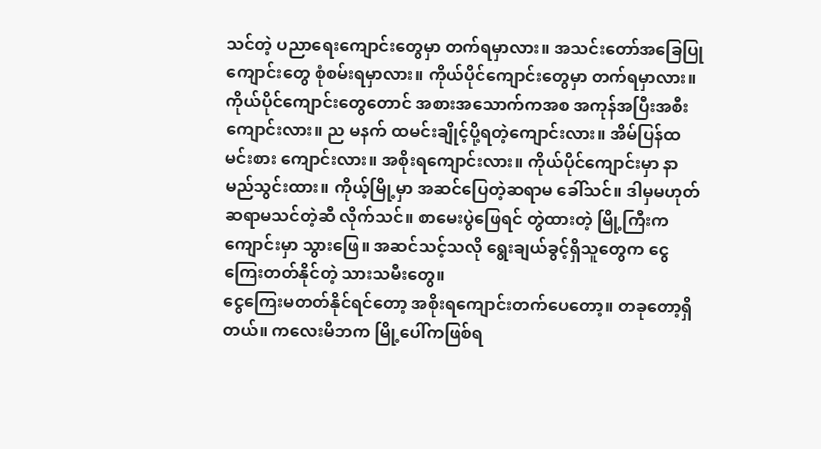သင်တဲ့ ပညာရေးကျောင်းတွေမှာ တက်ရမှာလား။ အသင်းတော်အခြေပြုကျောင်းတွေ စုံစမ်းရမှာလား။ ကိုယ်ပိုင်ကျောင်းတွေမှာ တက်ရမှာလား။ ကိုယ်ပိုင်ကျောင်းတွေတောင် အစားအသောက်ကအစ အကုန်အပြီးအစီးကျောင်းလား။ ည မနက် ထမင်းချိုင့်ပို့ရတဲ့ကျောင်းလား။ အိမ်ပြန်ထမင်းစား ကျောင်းလား။ အစိုးရကျောင်းလား။ ကိုယ်ပိုင်ကျောင်းမှာ နာမည်သွင်းထား။ ကိုယ့်မြို့မှာ အဆင်ပြေတဲ့ဆရာမ ခေါ်သင်။ ဒါမှမဟုတ် ဆရာမသင်တဲ့ဆီ လိုက်သင်။ စာမေးပွဲဖြေရင် တွဲထားတဲ့ မြို့ကြီးက ကျောင်းမှာ သွားဖြေ။ အဆင်သင့်သလို ရွေးချယ်ခွင့်ရှိသူတွေက ငွေကြေးတတ်နိုင်တဲ့ သားသမီးတွေ။
ငွေကြေးမတတ်နိုင်ရင်တော့ အစိုးရကျောင်းတက်ပေတော့။ တခုတော့ရှိတယ်။ ကလေးမိဘက မြို့ပေါ်ကဖြစ်ရ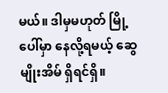မယ်။ ဒါမှမဟုတ် မြို့ပေါ်မှာ နေလို့ရမယ့် ဆွေမျိုးအိမ် ရှိရင်ရှိ။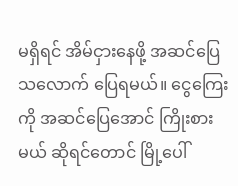မရှိရင် အိမ်ငှားနေဖို့ အဆင်ပြေသလောက် ပြေရမယ်။ ငွေကြေးကို အဆင်ပြေအောင် ကြိုးစားမယ် ဆိုရင်တောင် မြို့ပေါ်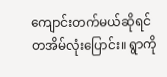ကျောင်းတက်မယ်ဆိုရင် တအိမ်လုံးပြောင်း။ ရွာကို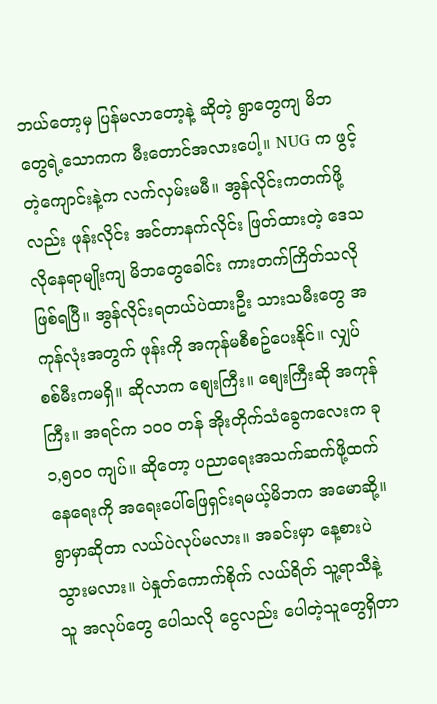ဘယ်တော့မှ ပြန်မလာတော့နဲ့ ဆိုတဲ့ ရွာတွေကျ မိဘတွေရဲ့သောကက မီးတောင်အလားပေါ့။ NUG က ဖွင့်တဲ့ကျောင်းနဲ့က လက်လှမ်းမမီ။ အွန်လိုင်းကတက်ဖို့လည်း ဖုန်းလိုင်း အင်တာနက်လိုင်း ဖြတ်ထားတဲ့ ဒေသလိုနေရာမျိုးကျ မိဘတွေခေါင်း ကားတက်ကြိတ်သလိုဖြစ်ရပြီ။ အွန်လိုင်းရတယ်ပဲထားဦး သားသမီးတွေ အကုန်လုံးအတွက် ဖုန်းကို အကုန်မစီစဥ်ပေးနိုင်။ လျှပ်စစ်မီးကမရှိ။ ဆိုလာက စျေးကြီး။ စျေးကြီးဆို အကုန်ကြီး။ အရင်က ၁၀၀ တန် အိုးတိုက်သံခွေကလေးက ခု ၁,၅၀၀ ကျပ်။ ဆိုတော့ ပညာရေးအသက်ဆက်ဖို့ထက် နေရေးကို အရေးပေါ်ဖြေရှင်းရမယ့်မိဘက အမောဆို့။ ရွာမှာဆိုတာ လယ်ပဲလုပ်မလား။ အခင်းမှာ နေ့စားပဲသွားမလား။ ပဲနှုတ်ကောက်စိုက် လယ်ရိတ် သူ့ရာသီနဲ့သူ အလုပ်တွေ ပေါသလို ငွေလည်း ပေါတဲ့သူတွေရှိတာ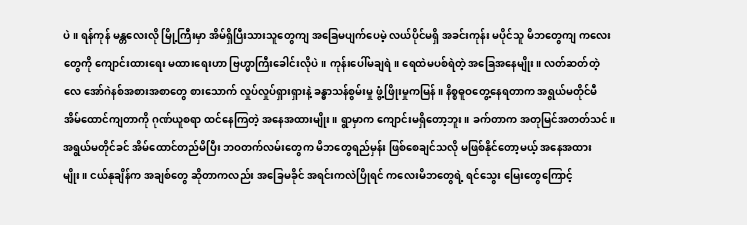ပဲ။ ရန်ကုန် မန္တလေးလို မြို့ကြီးမှာ အိမ်ရှိပြီးသားသူတွေကျ အခြေမပျက်ပေမဲ့ လယ်ပိုင်မရှိ အခင်းကုန်း မပိုင်သူ မိဘတွေကျ ကလေးတွေကို ကျောင်းထားရေး မထားရေးဟာ ဗြဟ္မာကြီးခေါင်းလိုပဲ။ ကုန်းပေါ်မချရဲ။ ရေထဲမပစ်ရဲတဲ့ အခြေအနေမျိုး။ လတ်ဆတ်တဲ့လေ အော်ဂဲနစ်အစားအစာတွေ စားသောက် လှုပ်လှုပ်ရှားရှားနဲ့ ခန္ဓာသန်စွမ်းမှု ဖွံ့ဖြိုးမှုကမြန်။ နိစ္စဓူဝတွေ့နေရတာက အရွယ်မတိုင်မီ အိမ်ထောင်ကျတာကို ဂုဏ်ယူစရာ ထင်နေကြတဲ့ အနေအထားမျိုး။ ရွာမှာက ကျောင်းမရှိတော့ဘူး။ ခက်တာက အတုမြင်အတတ်သင်။ အရွယ်မတိုင်ခင် အိမ်ထောင်တည်မိပြီး ဘဝတက်လမ်းတွေက မိဘတွေရည်မှန်း ဖြစ်စေချင်သလို မဖြစ်နိုင်တော့မယ့် အနေအထားမျိုး။ ငယ်နုချိန်က အချစ်တွေ ဆိုတာကလည်း အခြေမခိုင် အရင်းကလဲပြိုရင် ကလေးမိဘတွေရဲ့ ရင်သွေး မြေးတွေကြောင့်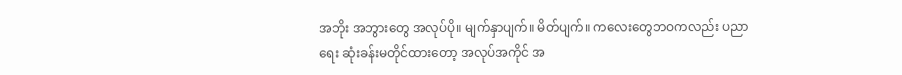အဘိုး အဘွားတွေ အလုပ်ပို။ မျက်နှာပျက်။ မိတ်ပျက်။ ကလေးတွေဘဝကလည်း ပညာရေး ဆုံးခန်းမတိုင်ထားတော့ အလုပ်အကိုင် အ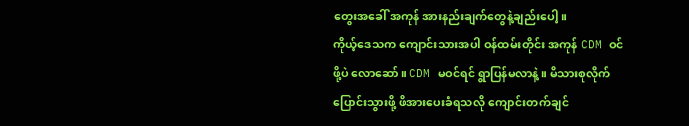တွေးအခေါ် အကုန် အားနည်းချက်တွေနဲ့ချည်းပေါ့။
ကိုယ့်ဒေသက ကျောင်းသားအပါ ဝန်ထမ်းတိုင်း အကုန် CDM ဝင်ဖို့ပဲ လောဆော်။ CDM မဝင်ရင် ရွာပြန်မလာနဲ့။ မိသားစုလိုက် ပြောင်းသွားဖို့ ဖိအားပေးခံရသလို ကျောင်းတက်ချင်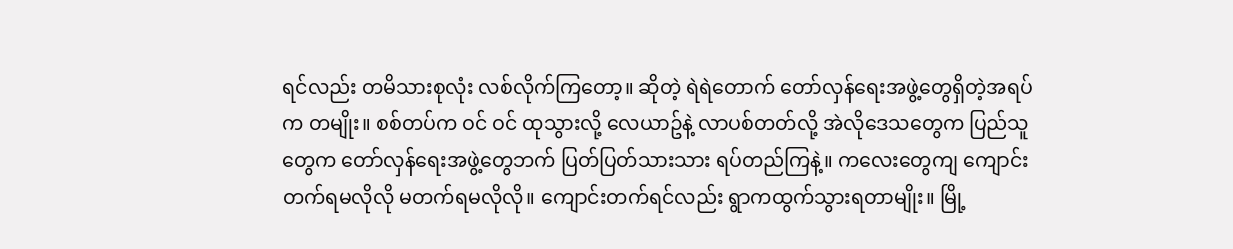ရင်လည်း တမိသားစုလုံး လစ်လိုက်ကြတော့။ ဆိုတဲ့ ရဲရဲတောက် တော်လှန်ရေးအဖွဲ့တွေရှိတဲ့အရပ်က တမျိုး။ စစ်တပ်က ဝင် ဝင် ထုသွားလို့ လေယာဥ်နဲ့ လာပစ်တတ်လို့ အဲလိုဒေသတွေက ပြည်သူတွေက တော်လှန်ရေးအဖွဲ့တွေဘက် ပြတ်ပြတ်သားသား ရပ်တည်ကြနဲ့။ ကလေးတွေကျ ကျောင်းတက်ရမလိုလို မတက်ရမလိုလို။ ကျောင်းတက်ရင်လည်း ရွာကထွက်သွားရတာမျိုး။ မြို့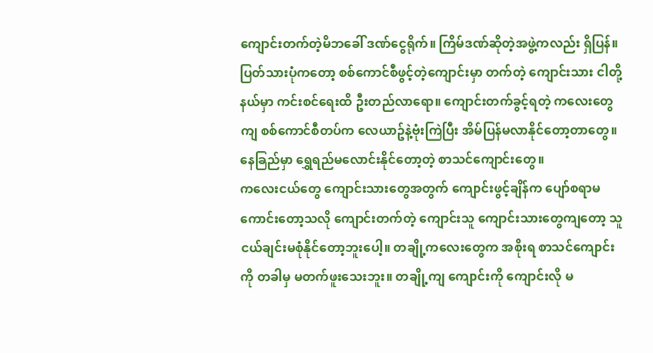ကျောင်းတက်တဲ့မိဘခေါ် ဒဏ်ငွေရိုက်။ ကြိမ်ဒဏ်ဆိုတဲ့အဖွဲ့ကလည်း ရှိပြန်။ ပြတ်သားပုံကတော့ စစ်ကောင်စီဖွင့်တဲ့ကျောင်းမှာ တက်တဲ့ ကျောင်းသား ငါတို့နယ်မှာ ကင်းစင်ရေးထိ ဦးတည်လာရော။ ကျောင်းတက်ခွင့်ရတဲ့ ကလေးတွေကျ စစ်ကောင်စီတပ်က လေယာဥ်နဲ့ဗုံးကြဲပြီး အိမ်ပြန်မလာနိုင်တော့တာတွေ။ နေခြည်မှာ ရွှေရည်မလောင်းနိုင်တော့တဲ့ စာသင်ကျောင်းတွေ။
ကလေးငယ်တွေ ကျောင်းသားတွေအတွက် ကျောင်းဖွင့်ချိန်က ပျော်စရာမကောင်းတော့သလို ကျောင်းတက်တဲ့ ကျောင်းသူ ကျောင်းသားတွေကျတော့ သူငယ်ချင်းမစုံနိုင်တော့ဘူးပေါ့။ တချို့ကလေးတွေက အစိုးရ စာသင်ကျောင်းကို တခါမှ မတက်ဖူးသေးဘူး။ တချို့ကျ ကျောင်းကို ကျောင်းလို မ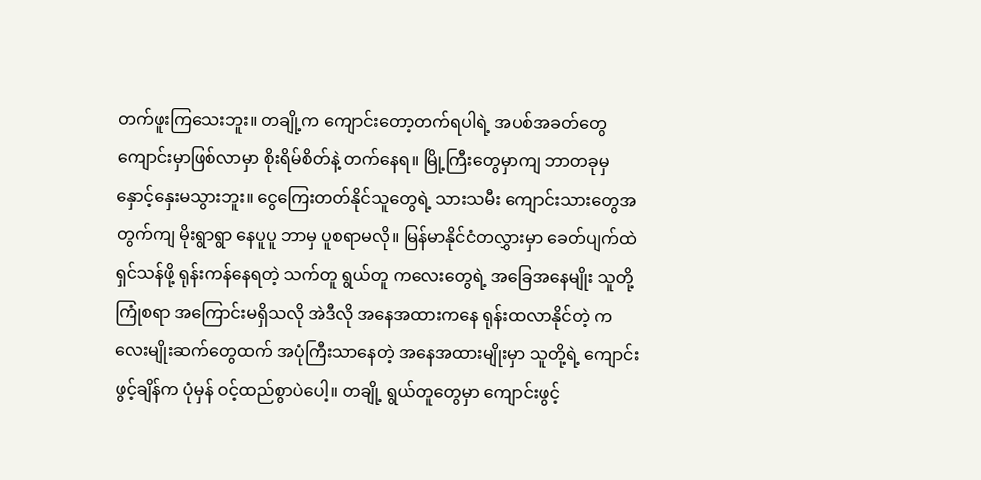တက်ဖူးကြသေးဘူး။ တချို့က ကျောင်းတော့တက်ရပါရဲ့ အပစ်အခတ်တွေ ကျောင်းမှာဖြစ်လာမှာ စိုးရိမ်စိတ်နဲ့ တက်နေရ။ မြို့ကြီးတွေမှာကျ ဘာတခုမှ နှောင့်နှေးမသွားဘူး။ ငွေကြေးတတ်နိုင်သူတွေရဲ့ သားသမီး ကျောင်းသားတွေအတွက်ကျ မိုးရွာရွာ နေပူပူ ဘာမှ ပူစရာမလို။ မြန်မာနိုင်ငံတလွှားမှာ ခေတ်ပျက်ထဲ ရှင်သန်ဖို့ ရုန်းကန်နေရတဲ့ သက်တူ ရွယ်တူ ကလေးတွေရဲ့ အခြေအနေမျိုး သူတို့ကြုံစရာ အကြောင်းမရှိသလို အဲဒီလို အနေအထားကနေ ရုန်းထလာနိုင်တဲ့ ကလေးမျိုးဆက်တွေထက် အပုံကြီးသာနေတဲ့ အနေအထားမျိုးမှာ သူတို့ရဲ့ ကျောင်းဖွင့်ချိန်က ပုံမှန် ဝင့်ထည်စွာပဲပေါ့။ တချို့ ရွယ်တူတွေမှာ ကျောင်းဖွင့်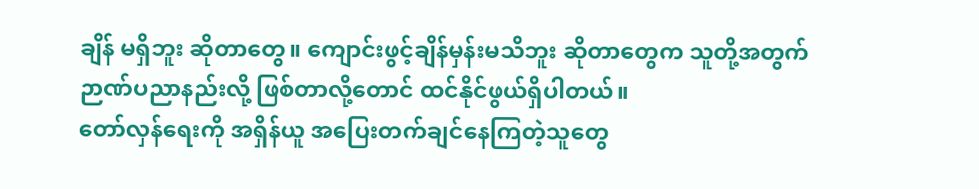ချိန် မရှိဘူး ဆိုတာတွေ။ ကျောင်းဖွင့်ချိန်မှန်းမသိဘူး ဆိုတာတွေက သူတို့အတွက် ဉာဏ်ပညာနည်းလို့ ဖြစ်တာလို့တောင် ထင်နိုင်ဖွယ်ရှိပါတယ်။
တော်လှန်ရေးကို အရှိန်ယူ အပြေးတက်ချင်နေကြတဲ့သူတွေ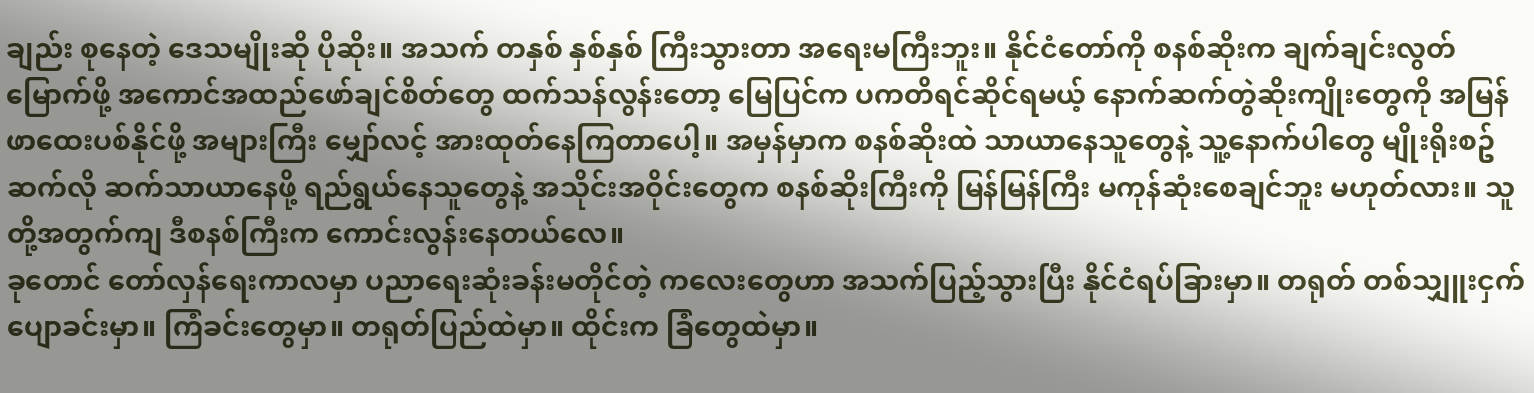ချည်း စုနေတဲ့ ဒေသမျိုးဆို ပိုဆိုး။ အသက် တနှစ် နှစ်နှစ် ကြီးသွားတာ အရေးမကြီးဘူး။ နိုင်ငံတော်ကို စနစ်ဆိုးက ချက်ချင်းလွတ်မြောက်ဖို့ အကောင်အထည်ဖော်ချင်စိတ်တွေ ထက်သန်လွန်းတော့ မြေပြင်က ပကတိရင်ဆိုင်ရမယ့် နောက်ဆက်တွဲဆိုးကျိုးတွေကို အမြန်ဖာထေးပစ်နိုင်ဖို့ အများကြီး မျှော်လင့် အားထုတ်နေကြတာပေါ့။ အမှန်မှာက စနစ်ဆိုးထဲ သာယာနေသူတွေနဲ့ သူ့နောက်ပါတွေ မျိုးရိုးစဥ်ဆက်လို ဆက်သာယာနေဖို့ ရည်ရွယ်နေသူတွေနဲ့ အသိုင်းအဝိုင်းတွေက စနစ်ဆိုးကြီးကို မြန်မြန်ကြီး မကုန်ဆုံးစေချင်ဘူး မဟုတ်လား။ သူတို့အတွက်ကျ ဒီစနစ်ကြီးက ကောင်းလွန်းနေတယ်လေ။
ခုတောင် တော်လှန်ရေးကာလမှာ ပညာရေးဆုံးခန်းမတိုင်တဲ့ ကလေးတွေဟာ အသက်ပြည့်သွားပြီး နိုင်ငံရပ်ခြားမှာ။ တရုတ် တစ်သျှူးငှက်ပျောခင်းမှာ။ ကြံခင်းတွေမှာ။ တရုတ်ပြည်ထဲမှာ။ ထိုင်းက ခြံတွေထဲမှာ။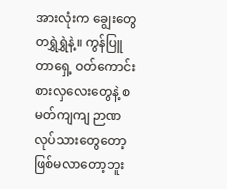အားလုံးက ချွေးတွေ တရွှဲရွှဲနဲ့။ ကွန်ပြူတာရှေ့ ဝတ်ကောင်းစားလှလေးတွေနဲ့ စမတ်ကျကျ ဉာဏလုပ်သားတွေတော့ ဖြစ်မလာတော့ဘူး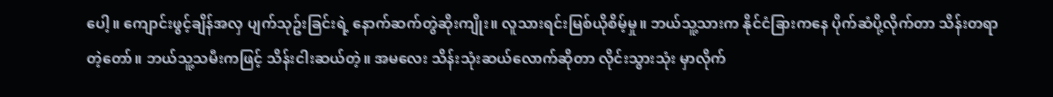ပေါ့။ ကျောင်းဖွင့်ချိန်အလှ ပျက်သုဥ်းခြင်းရဲ့ နောက်ဆက်တွဲဆိုးကျိုး။ လူသားရင်းမြစ်ယိုစိမ့်မှု။ ဘယ်သူ့သားက နိုင်ငံခြားကနေ ပိုက်ဆံပို့လိုက်တာ သိန်းတရာတဲ့တော်။ ဘယ်သူ့သမီးကဖြင့် သိန်းငါးဆယ်တဲ့။ အမလေး သိန်းသုံးဆယ်လောက်ဆိုတာ လိုင်းသွားသုံး မှာလိုက်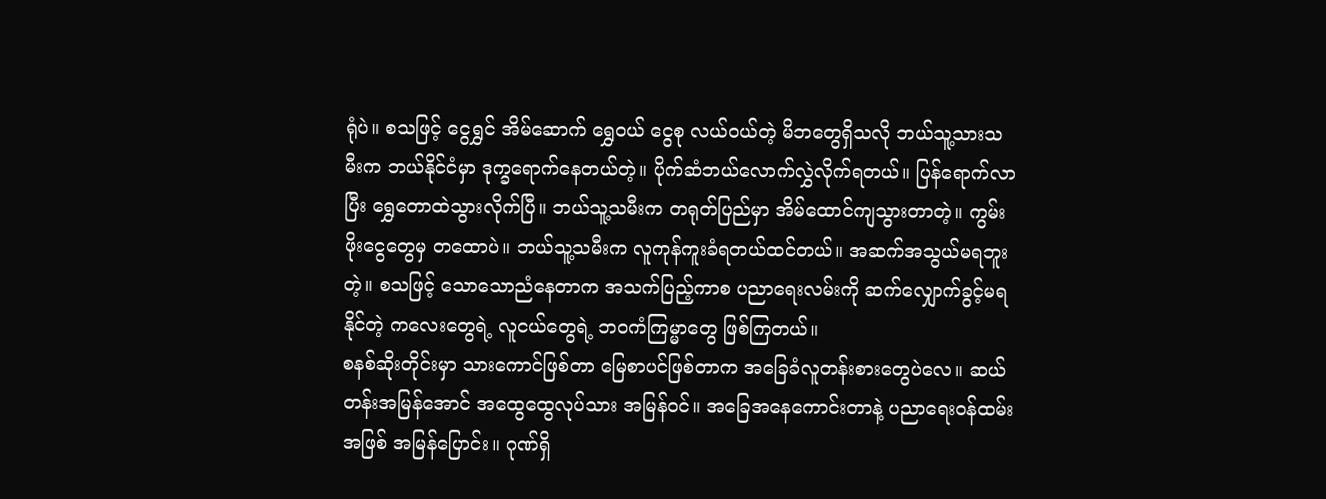ရုံပဲ။ စသဖြင့် ငွေရွှင် အိမ်ဆောက် ရွှေဝယ် ငွေစု လယ်ဝယ်တဲ့ မိဘတွေရှိသလို ဘယ်သူ့သားသမီးက ဘယ်နိုင်ငံမှာ ဒုက္ခရောက်နေတယ်တဲ့။ ပိုက်ဆံဘယ်လောက်လွှဲလိုက်ရတယ်။ ပြန်ရောက်လာပြီး ရွှေတောထဲသွားလိုက်ပြီ။ ဘယ်သူ့သမီးက တရုတ်ပြည်မှာ အိမ်ထောင်ကျသွားတာတဲ့။ ကွမ်းဖိုးငွေတွေမှ တထောပဲ။ ဘယ်သူ့သမီးက လူကုန်ကူးခံရတယ်ထင်တယ်။ အဆက်အသွယ်မရဘူးတဲ့။ စသဖြင့် သောသောညံနေတာက အသက်ပြည့်ကာစ ပညာရေးလမ်းကို ဆက်လျှောက်ခွင့်မရနိုင်တဲ့ ကလေးတွေရဲ့ လူငယ်တွေရဲ့ ဘဝကံကြမ္မာတွေ ဖြစ်ကြတယ်။
စနစ်ဆိုးတိုင်းမှာ သားကောင်ဖြစ်တာ မြေစာပင်ဖြစ်တာက အခြေခံလူတန်းစားတွေပဲလေ။ ဆယ်တန်းအမြန်အောင် အထွေထွေလုပ်သား အမြန်ဝင်။ အခြေအနေကောင်းတာနဲ့ ပညာရေးဝန်ထမ်းအဖြစ် အမြန်ပြောင်း။ ဂုဏ်ရှိ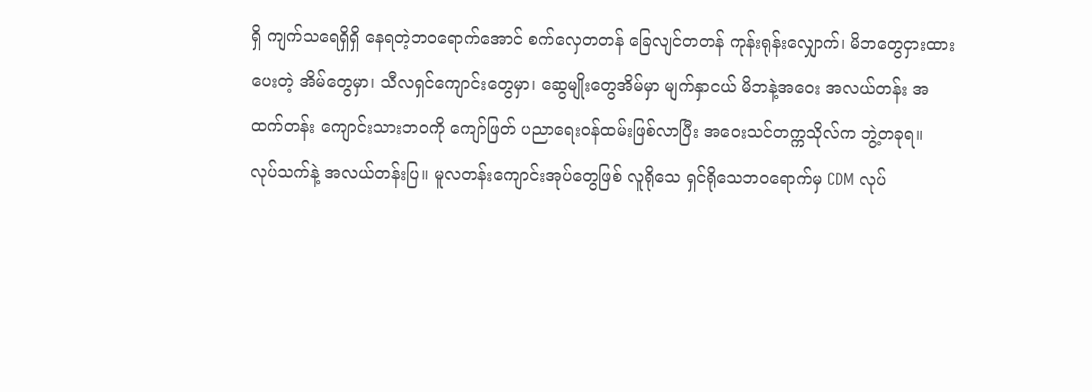ရှိ ကျက်သရေရှိရှိ နေရတဲ့ဘဝရောက်အောင် စက်လှေတတန် ခြေလျင်တတန် ကုန်းရုန်းလျှောက်၊ မိဘတွေငှားထားပေးတဲ့ အိမ်တွေမှာ၊ သီလရှင်ကျောင်းတွေမှာ၊ ဆွေမျိုးတွေအိမ်မှာ မျက်နှာငယ် မိဘနဲ့အဝေး အလယ်တန်း အထက်တန်း ကျောင်းသားဘဝကို ကျော်ဖြတ် ပညာရေးဝန်ထမ်းဖြစ်လာပြီး အဝေးသင်တက္ကသိုလ်က ဘွဲ့တခုရ။ လုပ်သက်နဲ့ အလယ်တန်းပြ။ မူလတန်းကျောင်းအုပ်တွေဖြစ် လူရိုသေ ရှင်ရိုသေဘဝရောက်မှ CDM လုပ်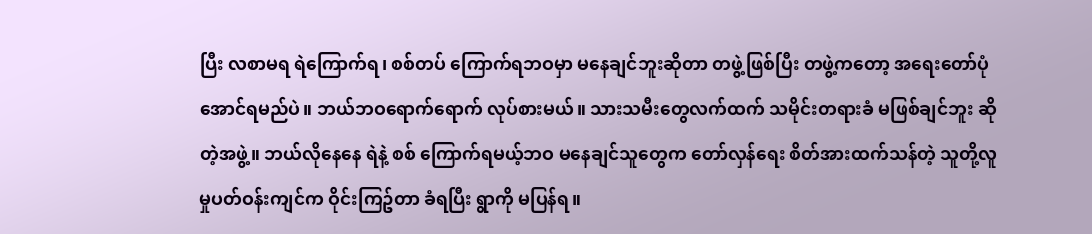ပြီး လစာမရ ရဲကြောက်ရ၊ စစ်တပ် ကြောက်ရဘဝမှာ မနေချင်ဘူးဆိုတာ တဖွဲ့ဖြစ်ပြီး တဖွဲ့ကတော့ အရေးတော်ပုံအောင်ရမည်ပဲ။ ဘယ်ဘဝရောက်ရောက် လုပ်စားမယ်။ သားသမီးတွေလက်ထက် သမိုင်းတရားခံ မဖြစ်ချင်ဘူး ဆိုတဲ့အဖွဲ့။ ဘယ်လိုနေနေ ရဲနဲ့ စစ် ကြောက်ရမယ့်ဘဝ မနေချင်သူတွေက တော်လှန်ရေး စိတ်အားထက်သန်တဲ့ သူတို့လူမှုပတ်ဝန်းကျင်က ဝိုင်းကြဥ်တာ ခံရပြီး ရွာကို မပြန်ရ။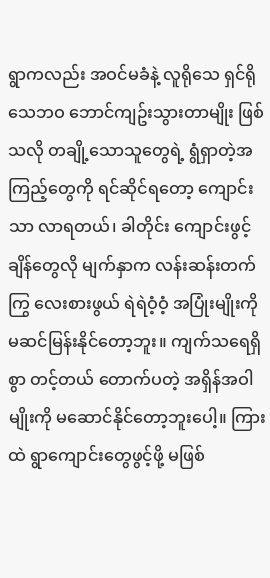ရွာကလည်း အဝင်မခံနဲ့ လူရိုသေ ရှင်ရိုသေဘဝ ဘောင်ကျဥ်းသွားတာမျိုး ဖြစ်သလို တချို့သောသူတွေရဲ့ ရွံရှာတဲ့အကြည့်တွေကို ရင်ဆိုင်ရတော့ ကျောင်းသာ လာရတယ်၊ ခါတိုင်း ကျောင်းဖွင့်ချိန်တွေလို မျက်နှာက လန်းဆန်းတက်ကြွ လေးစားဖွယ် ရဲရဲဝံ့ဝံ့ အပြုံးမျိုးကို မဆင်မြန်းနိုင်တော့ဘူး။ ကျက်သရေရှိစွာ တင့်တယ် တောက်ပတဲ့ အရှိန်အဝါမျိုးကို မဆောင်နိုင်တော့ဘူးပေါ့။ ကြားထဲ ရွာကျောင်းတွေဖွင့်ဖို့ မဖြစ်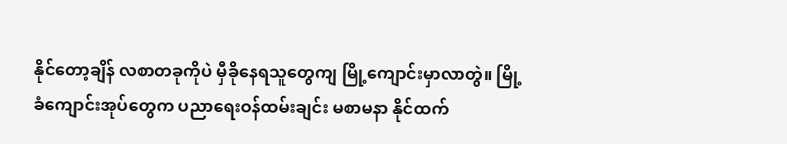နိုင်တော့ချိန် လစာတခုကိုပဲ မှီခိုနေရသူတွေကျ မြို့ကျောင်းမှာလာတွဲ။ မြို့ခံကျောင်းအုပ်တွေက ပညာရေးဝန်ထမ်းချင်း မစာမနာ နိုင်ထက်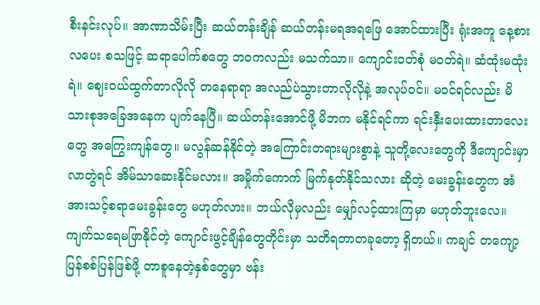စီးနင်းလုပ်။ အာဏာသိမ်းပြီး ဆယ်တန်းချိန် ဆယ်တန်းမရအရဖြေ အောင်ထားပြီး ရုံးအကူ နေ့စားလပေး စသဖြင့် ဆရာပေါက်စတွေ ဘဝကလည်း မသက်သာ။ ကျောင်းဝတ်စုံ မဝတ်ရဲ။ ဆံထုံးမထုံးရဲ။ ဈေးဝယ်ထွက်တာလိုလို တနေရာရာ အလည်ပဲသွားတာလိုလိုနဲ့ အလုပ်ဝင်။ မဝင်ရင်လည်း မိသားစုအခြေအနေက ပျက်နေပြီ။ ဆယ်တန်းအောင်ဖို့ မိဘက မနိုင်ရင်ကာ ရင်းနှီးပေးထားတာလေးတွေ အကြွေးကျန်တွေ။ မလွန်ဆန်နိုင်တဲ့ အကြောင်းတရားများစွာနဲ့ သူတို့လေးတွေကို ဒီကျောင်းမှာလာတွဲရင် အိမ်သာဆေးနိုင်မလား။ အမှိုက်ကောက် မြက်နုတ်နိုင်သလား ဆိုတဲ့ မေးခွန်းတွေက အံအားသင့်စရာမေးခွန်းတွေ မဟုတ်လား။ ဘယ်လိုမှလည်း မျှော်လင့်ထားကြမှာ မဟုတ်ဘူးလေ။
ကျက်သရေမဖြာနိုင်တဲ့ ကျောင်းဖွင့်ချိန်တွေတိုင်းမှာ သတိရတာတခုတော့ ရှိတယ်။ ကချင် တကျော့ပြန်စစ်ပြန်ဖြစ်ဖို့ တာစူနေတဲ့နှစ်တွေမှာ ဗန်း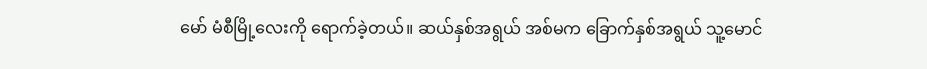မော် မံစီမြို့လေးကို ရောက်ခဲ့တယ်။ ဆယ်နှစ်အရွယ် အစ်မက ခြောက်နှစ်အရွယ် သူ့မောင်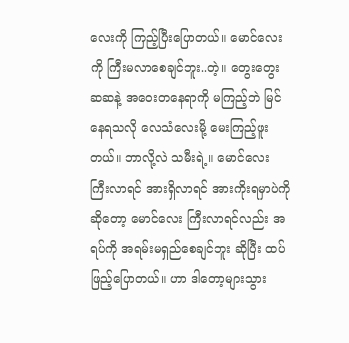လေးကို ကြည့်ပြီးပြောတယ်။ မောင်လေးကို ကြီးမလာစေချင်ဘူး..တဲ့။ တွေးတွေးဆဆနဲ့ အဝေးတနေရာကို မကြည့်ဘဲ မြင်နေရသလို လေသံလေးမို့ မေးကြည့်ဖူးတယ်။ ဘာလို့လဲ သမီးရဲ့။ မောင်လေး ကြီးလာရင် အားရှိလာရင် အားကိုးရမှာပဲကို ဆိုတော့ မောင်လေး ကြီးလာရင်လည်း အရပ်ကို အရမ်းမရှည်စေချင်ဘူး ဆိုပြီး ထပ်ဖြည့်ပြောတယ်။ ဟာ ဒါတော့များသွား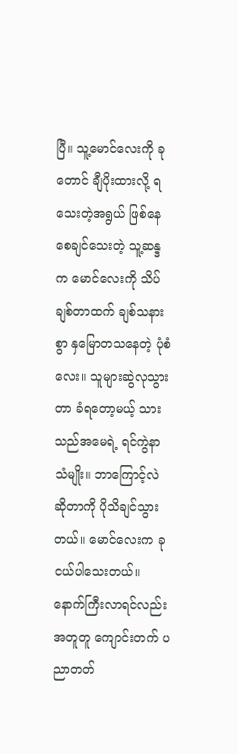ပြီ။ သူ့မောင်လေးကို ခုတောင် ချီပိုးထားလို့ ရသေးတဲ့အရွယ် ဖြစ်နေစေချင်သေးတဲ့ သူ့ဆန္ဒက မောင်လေးကို သိပ်ချစ်တာထက် ချစ်သနားစွာ နှမြောတသနေတဲ့ ပုံစံလေး။ သူများဆွဲလုသွားတာ ခံရတော့မယ့် သားသည်အမေရဲ့ ရင်ကွဲနာသံမျိုး။ ဘာကြောင့်လဲ ဆိုတာကို ပိုသိချင်သွားတယ်။ မောင်လေးက ခုငယ်ပါသေးတယ်။ နောက်ကြီးလာရင်လည်း အတူတူ ကျောင်းတက် ပညာတတ်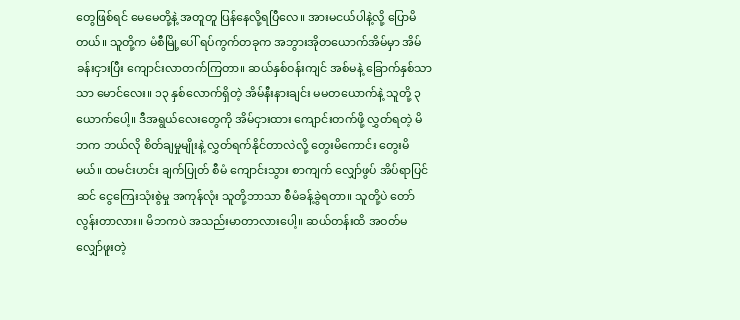တွေဖြစ်ရင် မေမေတို့နဲ့ အတူတူ ပြန်နေလို့ရပြီလေ။ အားမငယ်ပါနဲ့လို့ ပြောမိတယ်။ သူတို့က မံစီမြို့ပေါ် ရပ်ကွက်တခုက အဘွားအိုတယောက်အိမ်မှာ အိမ်ခန်းငှားပြီး ကျောင်းလာတက်ကြတာ။ ဆယ်နှစ်ဝန်းကျင် အစ်မနဲ့ ခြောက်နှစ်သာသာ မောင်လေး။ ၁၃ နှစ်လောက်ရှိတဲ့ အိမ်နီးနားချင်း မမတယောက်နဲ့ သူတို့ ၃ ယောက်ပေါ့။ ဒီအရွယ်လေးတွေကို အိမ်ငှားထား ကျောင်းတက်ဖို့ လွှတ်ရတဲ့ မိဘက ဘယ်လို စိတ်ချမှုမျိုးနဲ့ လွှတ်ရက်နိုင်တာလဲလို့ တွေးမိကောင်း တွေးမိမယ်။ ထမင်းဟင်း ချက်ပြုတ် စီမံ ကျောင်းသွား စာကျက် လျှော်ဖွပ် အိပ်ရာပြင်ဆင် ငွေကြေးသုံးစွဲမှု အကုန်လုံး သူတို့ဘာသာ စီမံခန့်ခွဲရတာ။ သူတို့ပဲ တော်လွန်းတာလား။ မိဘကပဲ အသည်းမာတာလားပေါ့။ ဆယ်တန်းထိ အဝတ်မလျှော်ဖူးတဲ့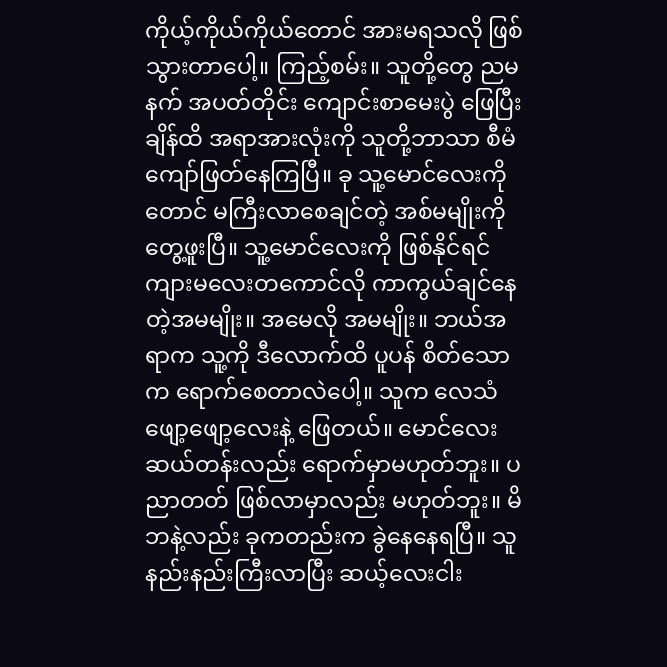ကိုယ့်ကိုယ်ကိုယ်တောင် အားမရသလို ဖြစ်သွားတာပေါ့။ ကြည့်စမ်း။ သူတို့တွေ ညမနက် အပတ်တိုင်း ကျောင်းစာမေးပွဲ ဖြေပြီးချိန်ထိ အရာအားလုံးကို သူတို့ဘာသာ စီမံကျော်ဖြတ်နေကြပြီ။ ခု သူ့မောင်လေးကိုတောင် မကြီးလာစေချင်တဲ့ အစ်မမျိုးကို တွေ့ဖူးပြီ။ သူ့မောင်လေးကို ဖြစ်နိုင်ရင် ကျားမလေးတကောင်လို ကာကွယ်ချင်နေတဲ့အမမျိုး။ အမေလို အမမျိုး။ ဘယ်အရာက သူ့ကို ဒီလောက်ထိ ပူပန် စိတ်သောက ရောက်စေတာလဲပေါ့။ သူက လေသံဖျော့ဖျော့လေးနဲ့ ဖြေတယ်။ မောင်လေး ဆယ်တန်းလည်း ရောက်မှာမဟုတ်ဘူး။ ပညာတတ် ဖြစ်လာမှာလည်း မဟုတ်ဘူး။ မိဘနဲ့လည်း ခုကတည်းက ခွဲနေနေရပြီ။ သူနည်းနည်းကြီးလာပြီး ဆယ့်လေးငါး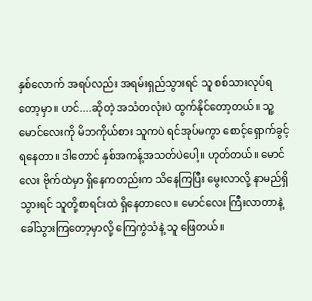နှစ်လောက် အရပ်လည်း အရမ်းရှည်သွားရင် သူ စစ်သားလုပ်ရတော့မှာ။ ဟင်....ဆိုတဲ့ အသံတလုံးပဲ ထွက်နိုင်တော့တယ်။ သူ့မောင်လေးကို မိဘကိုယ်စား သူကပဲ ရင်အုပ်မကွာ စောင့်ရှောက်ခွင့်ရနေတာ။ ဒါတောင် နှစ်အကန့်အသတ်ပဲပေါ့။ ဟုတ်တယ်။ မောင်လေး ဗိုက်ထဲမှာ ရှိနေကတည်းက သိနေကြပြီး မွေးလာလို့ နာမည်ရှိသွားရင် သူတို့စာရင်းထဲ ရှိနေတာလေ။ မောင်လေး ကြီးလာတာနဲ့ ခေါ်သွားကြတော့မှာလို့ ကြေကွဲသံနဲ့ သူ ဖြေတယ်။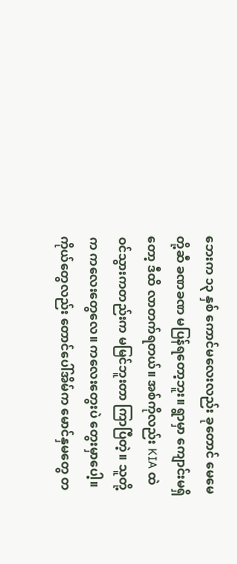ဘေးက ၁၃ နှစ် ကောင်မလေးလည်း ခုတောင် မေမေတို့ဆီ ခဏခဏ မပြန်ရတော့ဘူး။ ရွာမှာ ကျောင်းမရှိတော့ ဒီထိ လာတက်ရတယ်။ အစ်ကိုလည်း KIA ထဲ ဝင်သွားကတည်းက မမြင်ဘူးတာ ကြာပြီတဲ့။ သူတို့က ကလေးတွေလေ။ ကလေးတွေးပဲ တွေးမှာပေါ့။ ကိုယ်တွေလည်း တောင်ပေါ်အိမ်က မောင်နှမတွေ တ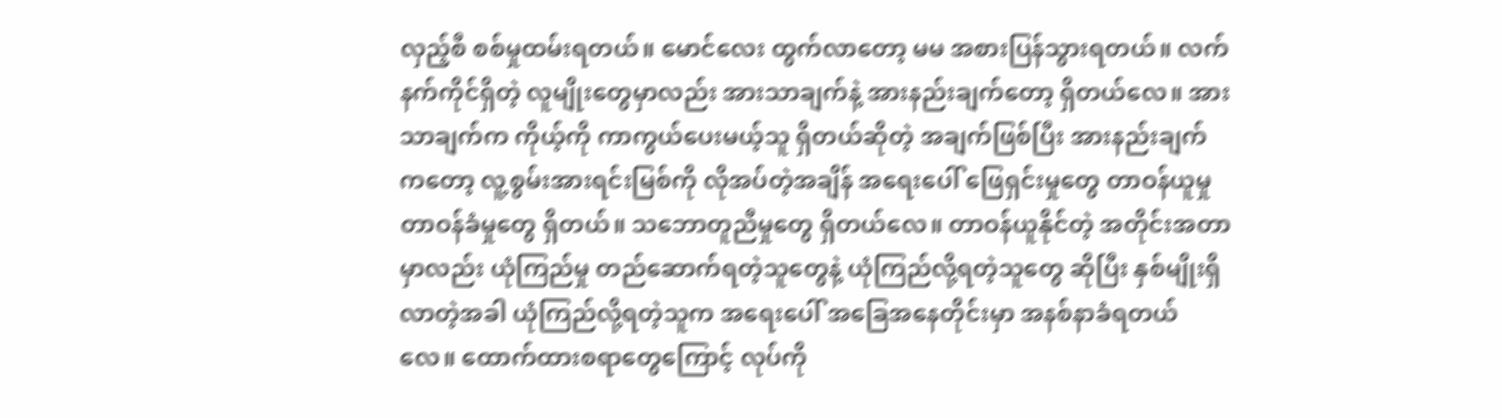လှည့်စီ စစ်မှုထမ်းရတယ်။ မောင်လေး ထွက်လာတော့ မမ အစားပြန်သွားရတယ်။ လက်နက်ကိုင်ရှိတဲ့ လူမျိုးတွေမှာလည်း အားသာချက်နဲ့ အားနည်းချက်တော့ ရှိတယ်လေ။ အားသာချက်က ကိုယ့်ကို ကာကွယ်ပေးမယ့်သူ ရှိတယ်ဆိုတဲ့ အချက်ဖြစ်ပြီး အားနည်းချက်ကတော့ လူ့စွမ်းအားရင်းမြစ်ကို လိုအပ်တဲ့အချိန် အရေးပေါ် ဖြေရှင်းမှုတွေ တာဝန်ယူမှု တာဝန်ခံမှုတွေ ရှိတယ်။ သဘောတူညီမှုတွေ ရှိတယ်လေ။ တာဝန်ယူနိုင်တဲ့ အတိုင်းအတာမှာလည်း ယုံကြည်မှု တည်ဆောက်ရတဲ့သူတွေနဲ့ ယုံကြည်လို့ရတဲ့သူတွေ ဆိုပြီး နှစ်မျိုးရှိလာတဲ့အခါ ယုံကြည်လို့ရတဲ့သူက အရေးပေါ် အခြေအနေတိုင်းမှာ အနစ်နာခံရတယ်လေ။ ထောက်ထားစရာတွေကြောင့် လုပ်ကို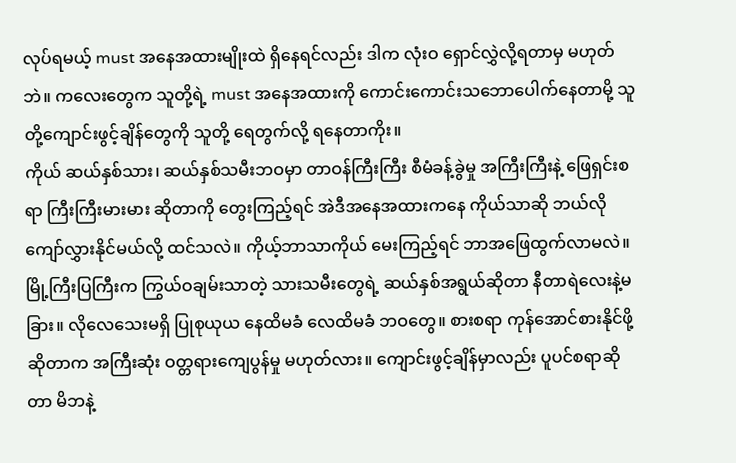လုပ်ရမယ့် must အနေအထားမျိုးထဲ ရှိနေရင်လည်း ဒါက လုံးဝ ရှောင်လွှဲလို့ရတာမှ မဟုတ်ဘဲ။ ကလေးတွေက သူတို့ရဲ့ must အနေအထားကို ကောင်းကောင်းသဘောပေါက်နေတာမို့ သူတို့ကျောင်းဖွင့်ချိန်တွေကို သူတို့ ရေတွက်လို့ ရနေတာကိုး။
ကိုယ် ဆယ်နှစ်သား၊ ဆယ်နှစ်သမီးဘဝမှာ တာဝန်ကြီးကြီး စီမံခန့်ခွဲမှု အကြီးကြီးနဲ့ ဖြေရှင်းစရာ ကြီးကြီးမားမား ဆိုတာကို တွေးကြည့်ရင် အဲဒီအနေအထားကနေ ကိုယ်သာဆို ဘယ်လို ကျော်လွှားနိုင်မယ်လို့ ထင်သလဲ။ ကိုယ့်ဘာသာကိုယ် မေးကြည့်ရင် ဘာအဖြေထွက်လာမလဲ။ မြို့ကြီးပြကြီးက ကြွယ်ဝချမ်းသာတဲ့ သားသမီးတွေရဲ့ ဆယ်နှစ်အရွယ်ဆိုတာ နီတာရဲလေးနဲ့မခြား။ လိုလေသေးမရှိ ပြုစုယုယ နေထိမခံ လေထိမခံ ဘဝတွေ။ စားစရာ ကုန်အောင်စားနိုင်ဖို့ ဆိုတာက အကြီးဆုံး ဝတ္တရားကျေပွန်မှု မဟုတ်လား။ ကျောင်းဖွင့်ချိန်မှာလည်း ပူပင်စရာဆိုတာ မိဘနဲ့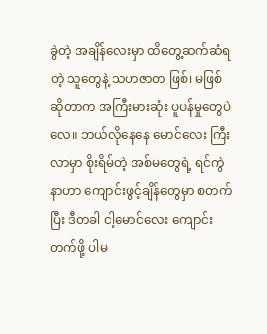ခွဲတဲ့ အချိန်လေးမှာ ထိတွေ့ဆက်ဆံရတဲ့ သူတွေနဲ့ သဟဇာတ ဖြစ်၊ မဖြစ် ဆိုတာက အကြီးမားဆုံး ပူပန်မှုတွေပဲလေ။ ဘယ်လိုနေနေ မောင်လေး ကြီးလာမှာ စိုးရိမ်တဲ့ အစ်မတွေရဲ့ ရင်ကွဲနာဟာ ကျောင်းဖွင့်ချိန်တွေမှာ စတက်ပြီး ဒီတခါ ငါ့မောင်လေး ကျောင်းတက်ဖို့ ပါမ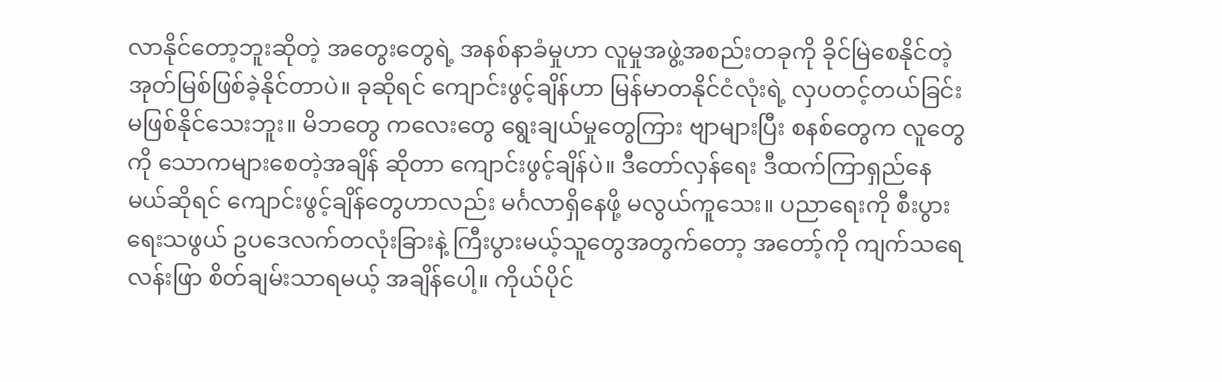လာနိုင်တော့ဘူးဆိုတဲ့ အတွေးတွေရဲ့ အနစ်နာခံမှုဟာ လူမှုအဖွဲ့အစည်းတခုကို ခိုင်မြဲစေနိုင်တဲ့ အုတ်မြစ်ဖြစ်ခဲ့နိုင်တာပဲ။ ခုဆိုရင် ကျောင်းဖွင့်ချိန်ဟာ မြန်မာတနိုင်ငံလုံးရဲ့ လှပတင့်တယ်ခြင်း မဖြစ်နိုင်သေးဘူး။ မိဘတွေ ကလေးတွေ ရွေးချယ်မှုတွေကြား ဗျာများပြီး စနစ်တွေက လူတွေကို သောကများစေတဲ့အချိန် ဆိုတာ ကျောင်းဖွင့်ချိန်ပဲ။ ဒီတော်လှန်ရေး ဒီထက်ကြာရှည်နေမယ်ဆိုရင် ကျောင်းဖွင့်ချိန်တွေဟာလည်း မင်္ဂလာရှိနေဖို့ မလွယ်ကူသေး။ ပညာရေးကို စီးပွားရေးသဖွယ် ဥပဒေလက်တလုံးခြားနဲ့ ကြီးပွားမယ့်သူတွေအတွက်တော့ အတော့်ကို ကျက်သရေလန်းဖြာ စိတ်ချမ်းသာရမယ့် အချိန်ပေါ့။ ကိုယ်ပိုင်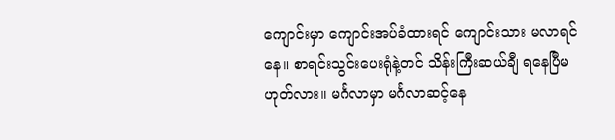ကျောင်းမှာ ကျောင်းအပ်ခံထားရင် ကျောင်းသား မလာရင်နေ။ စာရင်းသွင်းပေးရုံနဲ့တင် သိန်းကြီးဆယ်ချီ ရနေပြီမဟုတ်လား။ မင်္ဂလာမှာ မင်္ဂလာဆင့်နေ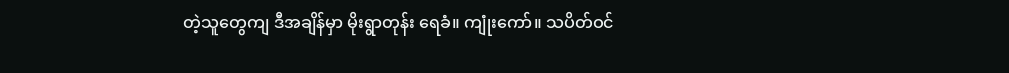တဲ့သူတွေကျ ဒီအချိန်မှာ မိုးရွာတုန်း ရေခံ။ ကျုံးကော်။ သပိတ်ဝင်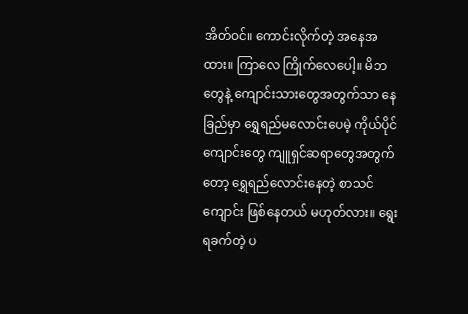အိတ်ဝင်။ ကောင်းလိုက်တဲ့ အနေအထား။ ကြာလေ ကြိုက်လေပေါ့။ မိဘတွေနဲ့ ကျောင်းသားတွေအတွက်သာ နေခြည်မှာ ရွှေရည်မလောင်းပေမဲ့ ကိုယ်ပိုင်ကျောင်းတွေ ကျူရှင်ဆရာတွေအတွက်တော့ ရွှေရည်လောင်းနေတဲ့ စာသင်ကျောင်း ဖြစ်နေတယ် မဟုတ်လား။ ရွေးရခက်တဲ့ ပ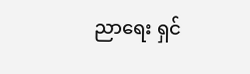ညာရေး ရှင်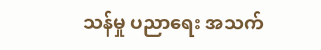သန်မှု ပညာရေး အသက်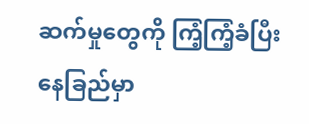ဆက်မှုတွေကို ကြံ့ကြံ့ခံပြီး နေခြည်မှာ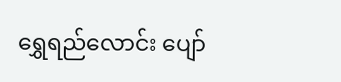ရွှေရည်လောင်း ပျော်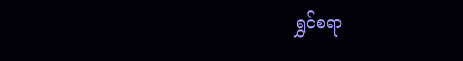ရွှင်စရာ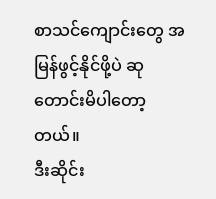စာသင်ကျောင်းတွေ အမြန်ဖွင့်နိုင်ဖို့ပဲ ဆုတောင်းမိပါတော့တယ်။
ဒီးဆိုင်း